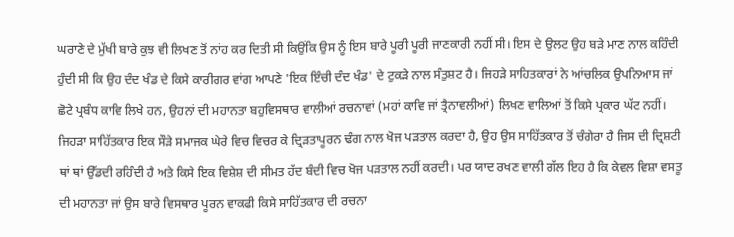ਘਰਾਣੇ ਦੇ ਮੁੱਖੀ ਬਾਰੇ ਕੁਝ ਵੀ ਲਿਖਣ ਤੋਂ ਨਾਂਹ ਕਰ ਦਿਤੀ ਸੀ ਕਿਉਂਕਿ ਉਸ ਨੂੰ ਇਸ ਬਾਰੇ ਪੂਰੀ ਪੂਰੀ ਜਾਣਕਾਰੀ ਨਹੀਂ ਸੀ। ਇਸ ਦੇ ਉਲਟ ਉਹ ਬੜੇ ਮਾਣ ਨਾਲ ਕਹਿੰਦੀ ਹੁੰਦੀ ਸੀ ਕਿ ਉਹ ਦੰਦ ਖੰਡ ਦੇ ਕਿਸੇ ਕਾਰੀਗਰ ਵਾਂਗ ਆਪਣੇ 'ਇਕ ਇੰਚੀ ਦੰਦ ਖੰਡ' ਦੇ ਟੁਕੜੇ ਨਾਲ ਸੰਤੁਸ਼ਟ ਹੈ। ਜਿਹੜੇ ਸਾਹਿਤਕਾਰਾਂ ਨੇ ਆਂਚਲਿਕ ਉਪਨਿਆਸ ਜਾਂ ਛੋਟੇ ਪ੍ਰਬੰਧ ਕਾਵਿ ਲਿਖੇ ਹਨ, ਉਹਨਾਂ ਦੀ ਮਹਾਨਤਾ ਬਹੁਵਿਸਥਾਰ ਵਾਲੀਆਂ ਰਚਨਾਵਾਂ (ਮਹਾਂ ਕਾਵਿ ਜਾਂ ਤ੍ਰੈਨਾਵਲੀਆਂ) ਲਿਖਣ ਵਾਲਿਆਂ ਤੋਂ ਕਿਸੇ ਪ੍ਰਕਾਰ ਘੱਟ ਨਹੀਂ। ਜਿਹੜਾ ਸਾਹਿੱਤਕਾਰ ਇਕ ਸੌੜੇ ਸਮਾਜਕ ਘੇਰੇ ਵਿਚ ਵਿਚਰ ਕੇ ਦ੍ਰਿੜਤਾਪੂਰਨ ਢੰਗ ਨਾਲ ਖੋਜ ਪੜਤਾਲ ਕਰਦਾ ਹੈ, ਉਹ ਉਸ ਸਾਹਿੱਤਕਾਰ ਤੋਂ ਚੰਗੇਰਾ ਹੈ ਜਿਸ ਦੀ ਦ੍ਰਿਸ਼ਟੀ ਥਾਂ ਥਾਂ ਉੱਡਦੀ ਰਹਿੰਦੀ ਹੈ ਅਤੇ ਕਿਸੇ ਇਕ ਵਿਸ਼ੇਸ਼ ਦੀ ਸੀਮਤ ਹੱਦ ਬੰਦੀ ਵਿਚ ਖੋਜ ਪੜਤਾਲ ਨਹੀਂ ਕਰਦੀ। ਪਰ ਯਾਦ ਰਖਣ ਵਾਲੀ ਗੱਲ ਇਹ ਹੈ ਕਿ ਕੇਵਲ ਵਿਸ਼ਾ ਵਸਤੂ ਦੀ ਮਹਾਨਤਾ ਜਾਂ ਉਸ ਬਾਰੇ ਵਿਸਥਾਰ ਪੂਰਨ ਵਾਕਫੀ ਕਿਸੇ ਸਾਹਿੱਤਕਾਰ ਦੀ ਰਚਨਾ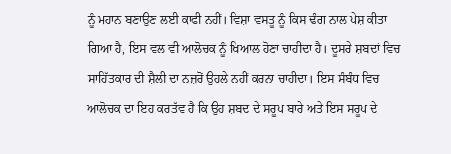ਨੂੰ ਮਹਾਨ ਬਣਾਉਣ ਲਈ ਕਾਫੀ ਨਹੀਂ। ਵਿਸ਼ਾ ਵਸਤੂ ਨੂੰ ਕਿਸ ਢੰਗ ਨਾਲ ਪੇਸ਼ ਕੀਤਾ ਗਿਆ ਹੈ, ਇਸ ਵਲ ਵੀ ਆਲੋਚਕ ਨੂੰ ਖਿਆਲ ਹੋਣਾ ਚਾਹੀਦਾ ਹੈ। ਦੂਸਰੇ ਸ਼ਬਦਾਂ ਵਿਚ ਸਾਹਿੱਤਕਾਰ ਦੀ ਸ਼ੈਲੀ ਦਾ ਨਜ਼ਰੋਂ ਉਹਲੇ ਨਹੀਂ ਕਰਨਾ ਚਾਹੀਦਾ। ਇਸ ਸੰਬੰਧ ਵਿਚ ਆਲੋਚਕ ਦਾ ਇਹ ਕਰਤੱਵ ਹੈ ਕਿ ਉਹ ਸ਼ਬਦ ਦੇ ਸਰੂਪ ਬਾਰੇ ਅਤੇ ਇਸ ਸਰੂਪ ਦੇ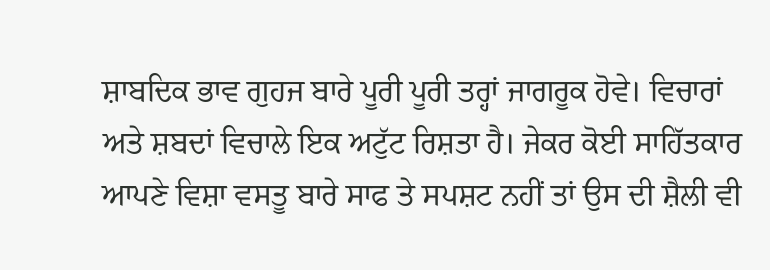ਸ਼ਾਬਦਿਕ ਭਾਵ ਗੁਹਜ ਬਾਰੇ ਪੂਰੀ ਪੂਰੀ ਤਰ੍ਹਾਂ ਜਾਗਰੂਕ ਹੋਵੇ। ਵਿਚਾਰਾਂ ਅਤੇ ਸ਼ਬਦਾਂ ਵਿਚਾਲੇ ਇਕ ਅਟੁੱਟ ਰਿਸ਼ਤਾ ਹੈ। ਜੇਕਰ ਕੋਈ ਸਾਹਿੱਤਕਾਰ ਆਪਣੇ ਵਿਸ਼ਾ ਵਸਤੂ ਬਾਰੇ ਸਾਫ ਤੇ ਸਪਸ਼ਟ ਨਹੀਂ ਤਾਂ ਉਸ ਦੀ ਸ਼ੈਲੀ ਵੀ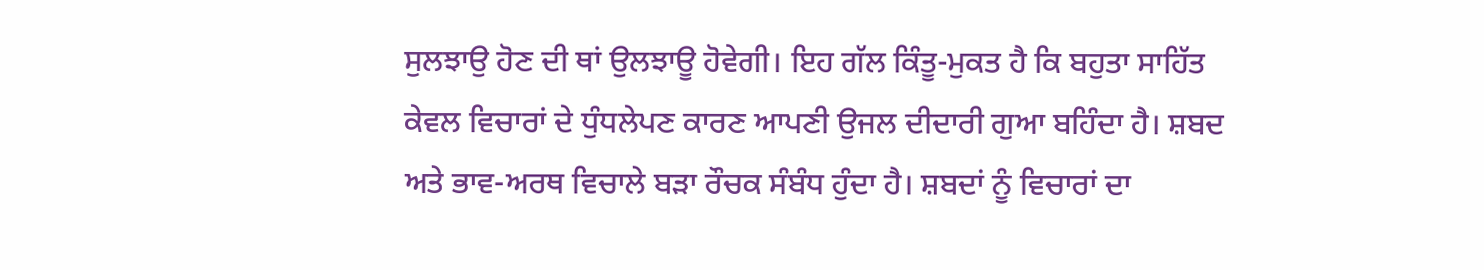ਸੁਲਝਾਉ ਹੋਣ ਦੀ ਥਾਂ ਉਲਝਾਊ ਹੋਵੇਗੀ। ਇਹ ਗੱਲ ਕਿੰਤੂ-ਮੁਕਤ ਹੈ ਕਿ ਬਹੁਤਾ ਸਾਹਿੱਤ ਕੇਵਲ ਵਿਚਾਰਾਂ ਦੇ ਧੁੰਧਲੇਪਣ ਕਾਰਣ ਆਪਣੀ ਉਜਲ ਦੀਦਾਰੀ ਗੁਆ ਬਹਿੰਦਾ ਹੈ। ਸ਼ਬਦ ਅਤੇ ਭਾਵ-ਅਰਥ ਵਿਚਾਲੇ ਬੜਾ ਰੌਚਕ ਸੰਬੰਧ ਹੁੰਦਾ ਹੈ। ਸ਼ਬਦਾਂ ਨੂੰ ਵਿਚਾਰਾਂ ਦਾ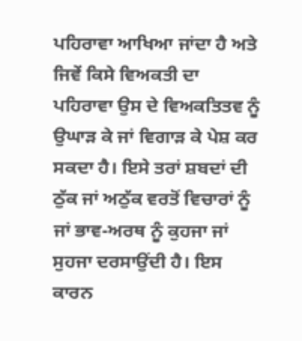ਪਹਿਰਾਵਾ ਆਖਿਆ ਜਾਂਦਾ ਹੈ ਅਤੇ ਜਿਵੇਂ ਕਿਸੇ ਵਿਅਕਤੀ ਦਾ ਪਹਿਰਾਵਾ ਉਸ ਦੇ ਵਿਅਕਤਿਤਵ ਨੂੰ ਉਘਾੜ ਕੇ ਜਾਂ ਵਿਗਾੜ ਕੇ ਪੇਸ਼ ਕਰ ਸਕਦਾ ਹੈ। ਇਸੇ ਤਰਾਂ ਸ਼ਬਦਾਂ ਦੀ ਠੁੱਕ ਜਾਂ ਅਠੁੱਕ ਵਰਤੋਂ ਵਿਚਾਰਾਂ ਨੂੰ ਜਾਂ ਭਾਵ-ਅਰਥ ਨੂੰ ਕੁਹਜਾ ਜਾਂ ਸੁਹਜਾ ਦਰਸਾਉਂਦੀ ਹੈ। ਇਸ ਕਾਰਨ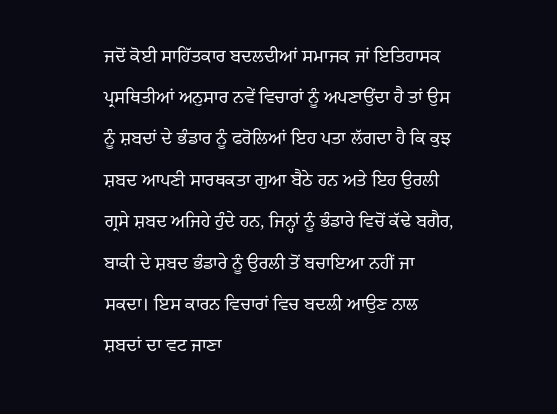ਜਦੋਂ ਕੋਈ ਸਾਹਿੱਤਕਾਰ ਬਦਲਦੀਆਂ ਸਮਾਜਕ ਜਾਂ ਇਤਿਹਾਸਕ ਪ੍ਰਸਥਿਤੀਆਂ ਅਨੁਸਾਰ ਨਵੇਂ ਵਿਚਾਰਾਂ ਨੂੰ ਅਪਣਾਉਂਦਾ ਹੈ ਤਾਂ ਉਸ ਨੂੰ ਸ਼ਬਦਾਂ ਦੇ ਭੰਡਾਰ ਨੂੰ ਫਰੋਲਿਆਂ ਇਹ ਪਤਾ ਲੱਗਦਾ ਹੈ ਕਿ ਕੁਝ ਸ਼ਬਦ ਆਪਣੀ ਸਾਰਥਕਤਾ ਗੁਆ ਬੈਠੇ ਹਨ ਅਤੇ ਇਹ ਉਰਲੀ ਗ੍ਰਸੇ ਸ਼ਬਦ ਅਜਿਹੇ ਹੁੰਦੇ ਹਨ, ਜਿਨ੍ਹਾਂ ਨੂੰ ਭੰਡਾਰੇ ਵਿਚੋਂ ਕੱਢੇ ਬਗੈਰ, ਬਾਕੀ ਦੇ ਸ਼ਬਦ ਭੰਡਾਰੇ ਨੂੰ ਉਰਲੀ ਤੋਂ ਬਚਾਇਆ ਨਹੀਂ ਜਾ ਸਕਦਾ। ਇਸ ਕਾਰਨ ਵਿਚਾਰਾਂ ਵਿਚ ਬਦਲੀ ਆਉਣ ਨਾਲ ਸ਼ਬਦਾਂ ਦਾ ਵਟ ਜਾਣਾ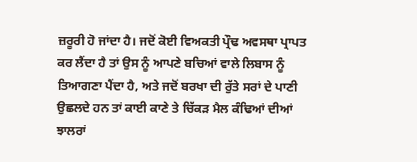ਜ਼ਰੂਰੀ ਹੋ ਜਾਂਦਾ ਹੈ। ਜਦੋਂ ਕੋਈ ਵਿਅਕਤੀ ਪ੍ਰੌਢ ਅਵਸਥਾ ਪ੍ਰਾਪਤ ਕਰ ਲੈਂਦਾ ਹੈ ਤਾਂ ਉਸ ਨੂੰ ਆਪਣੇ ਬਚਿਆਂ ਵਾਲੇ ਲਿਬਾਸ ਨੂੰ ਤਿਆਗਣਾ ਪੈਂਦਾ ਹੈ, ਅਤੇ ਜਦੋਂ ਬਰਖਾ ਦੀ ਰੁੱਤੇ ਸਰਾਂ ਦੇ ਪਾਣੀ ਉਛਲਦੇ ਹਨ ਤਾਂ ਕਾਈ ਕਾਣੇ ਤੇ ਚਿੱਕੜ ਮੈਲ ਕੰਢਿਆਂ ਦੀਆਂ ਝਾਲਰਾਂ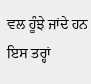ਵਲ ਹੂੰਝੇ ਜਾਂਦੇ ਹਨ ਇਸ ਤਰ੍ਹਾਂ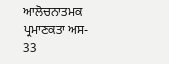ਆਲੋਚਨਾਤਮਕ ਪ੍ਰਮਾਣਕਤਾ ਅਸ-
33